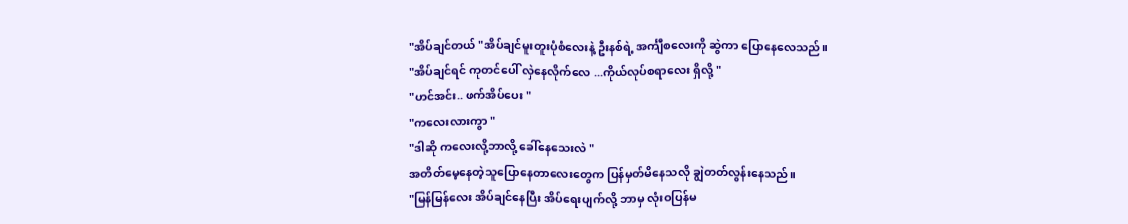"အိပ်ချင်တယ် "အိပ်ချင်မူးတူးပုံစံလေးနဲ့ ဦးနစ်ရဲ့ အင်္ကျီစလေးကို ဆွဲကာ ပြောနေလေသည်။
"အိပ်ချင်ရင် ကုတင်ပေါ် လှဲနေလိုက်လေ ...ကိုယ်လုပ်စရာလေး ရှိလို့ "
"ဟင်အင်း.. ဖက်အိပ်ပေး "
"ကလေးလားကွာ "
"ဒါဆို ကလေးလို့ဘာလို့ ခေါ်နေသေးလဲ "
အတိတ်မေ့နေတဲ့သူပြောနေတာလေးတွေက ပြန်မှတ်မိနေသလို ချွဲတတ်လွန်းနေသည်။
"မြန်မြန်လေး အိပ်ချင်နေပြီး အိပ်ရေးပျက်လို့ ဘာမှ လုံးဝပြန်မ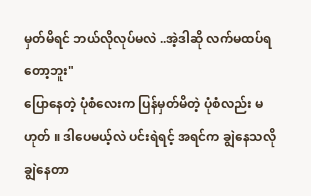မှတ်မိရင် ဘယ်လိုလုပ်မလဲ ..အဲ့ဒါဆို လက်မထပ်ရတော့ဘူး"
ပြောနေတဲ့ ပုံစံလေးက ပြန်မှတ်မိတဲ့ ပုံစံလည်း မဟုတ် ။ ဒါပေမယ့်လဲ ပင်းရဲရင့် အရင်က ချွဲနေသလို ချွဲနေတာ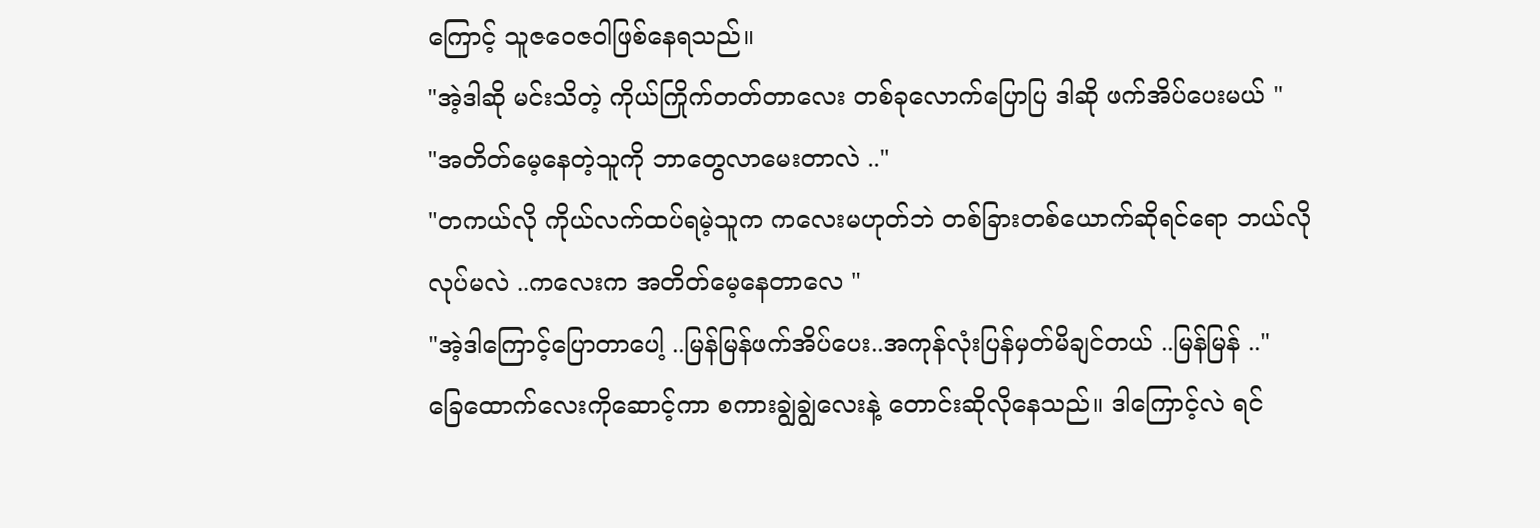ကြောင့် သူဇဝေဇဝါဖြစ်နေရသည်။
"အဲ့ဒါဆို မင်းသိတဲ့ ကိုယ်ကြိုက်တတ်တာလေး တစ်ခုလောက်ပြောပြ ဒါဆို ဖက်အိပ်ပေးမယ် "
"အတိတ်မေ့နေတဲ့သူကို ဘာတွေလာမေးတာလဲ .."
"တကယ်လို ကိုယ်လက်ထပ်ရမဲ့သူက ကလေးမဟုတ်ဘဲ တစ်ခြားတစ်ယောက်ဆိုရင်ရော ဘယ်လိုလုပ်မလဲ ..ကလေးက အတိတ်မေ့နေတာလေ "
"အဲ့ဒါကြောင့်ပြောတာပေါ့ ..မြန်မြန်ဖက်အိပ်ပေး..အကုန်လုံးပြန်မှတ်မိချင်တယ် ..မြန်မြန် .."
ခြေထောက်လေးကိုဆောင့်ကာ စကားချွဲချွဲလေးနဲ့ တောင်းဆိုလိုနေသည်။ ဒါကြောင့်လဲ ရင်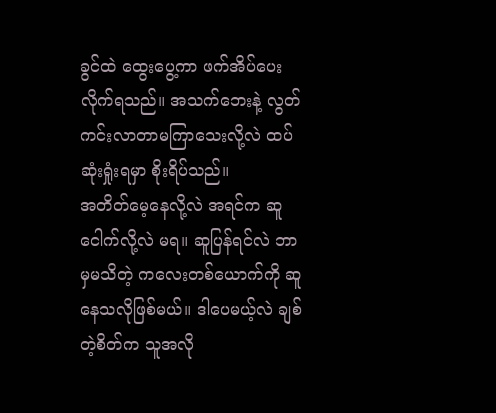ခွင်ထဲ ထွေးပွေ့ကာ ဖက်အိပ်ပေးလိုက်ရသည်။ အသက်ဘေးနဲ့ လွတ်ကင်းလာတာမကြာသေးလို့လဲ ထပ်ဆုံးရှုံးရမှာ စိုးရိပ်သည်။
အတိတ်မေ့နေလို့လဲ အရင်က ဆူငေါက်လို့လဲ မရ။ ဆူပြန်ရင်လဲ ဘာမှမသိတဲ့ ကလေးတစ်ယောက်ကို ဆူနေသလိုဖြစ်မယ်။ ဒါပေမယ့်လဲ ချစ်တဲ့စိတ်က သူအလို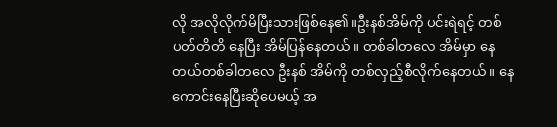လို အလိုလိုက်မိပြီးသားဖြစ်နေ၏။ဦးနစ်အိမ်ကို ပင်းရဲရင့် တစ်ပတ်တိတိ နေပြီး အိမ်ပြန်နေတယ်။ တစ်ခါတလေ အိမ်မှာ နေတယ်တစ်ခါတလေ ဦးနစ် အိမ်ကို တစ်လှည့်စီလိုက်နေတယ်။ နေကောင်းနေပြီးဆိုပေမယ့် အ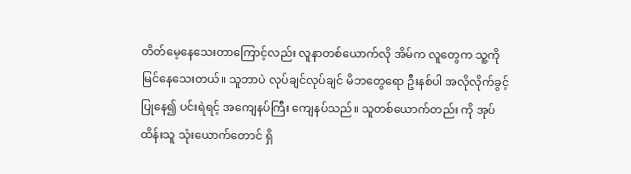တိတ်မေ့နေသေးတာကြောင့်လည်း လူနာတစ်ယောက်လို အိမ်က လူတွေက သူ့ကိုမြင်နေသေးတယ်။ သူဘာပဲ လုပ်ချင်လုပ်ချင် မိဘတွေရော ဦးနစ်ပါ အလိုလိုက်ခွင့်ပြုနေ၍ ပင်းရဲရင့် အကျေနပ်ကြီး ကျေနပ်သည်။ သူတစ်ယောက်တည်း ကို အုပ်ထိန်းသူ သုံးယောက်တောင် ရှိ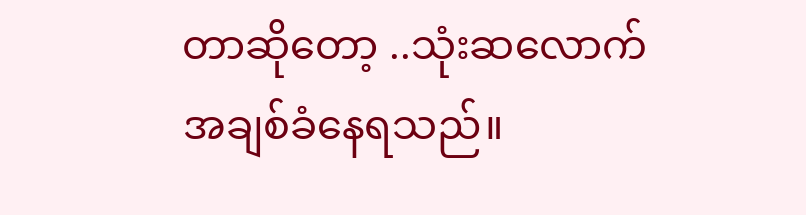တာဆိုတော့ ..သုံးဆလောက် အချစ်ခံနေရသည်။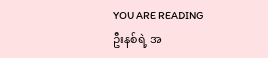YOU ARE READING
ဦးနစ်ရဲ့ အ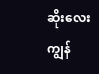ဆိုးလေးကျွန်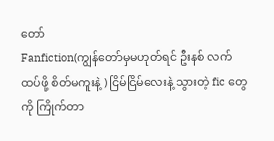တော်
Fanfiction(ကျွန်တော်မှမဟုတ်ရင် ဦးနစ် လက်ထပ်ဖို့ စိတ်မကူးနဲ့ ) ငြိမ်ငြိမ်လေးနဲ့ သွားတဲ့ fic တွေကို ကြိုက်တာ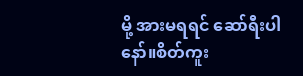မို့ အားမရရင် ဆော်ရီးပါနော်။စိတ်ကူး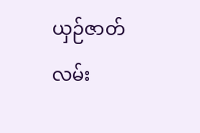ယှဉ်ဇာတ်လမ်း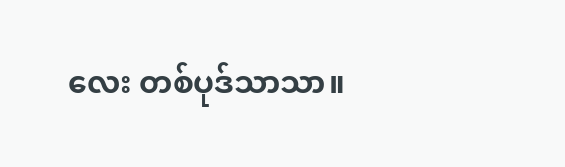လေး တစ်ပုဒ်သာသာ။